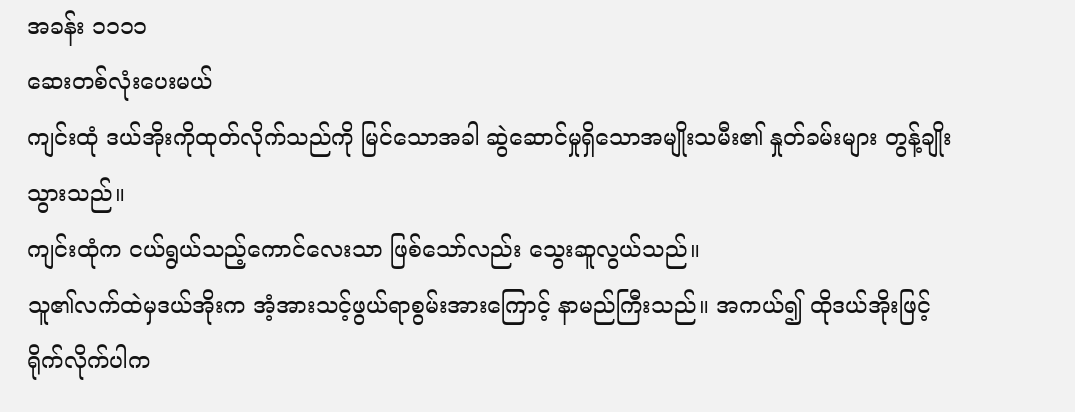အခန်း ၁၁၁၁
ဆေးတစ်လုံးပေးမယ်
ကျင်းထုံ ဒယ်အိုးကိုထုတ်လိုက်သည်ကို မြင်သောအခါ ဆွဲဆောင်မှုရှိသောအမျိုးသမီး၏ နှုတ်ခမ်းများ တွန့်ချိုးသွားသည်။
ကျင်းထုံက ငယ်ရွယ်သည့်ကောင်လေးသာ ဖြစ်သော်လည်း သွေးဆူလွယ်သည်။
သူ၏လက်ထဲမှဒယ်အိုးက အံ့အားသင့်ဖွယ်ရာစွမ်းအားကြောင့် နာမည်ကြီးသည်။ အကယ်၍ ထိုဒယ်အိုးဖြင့် ရိုက်လိုက်ပါက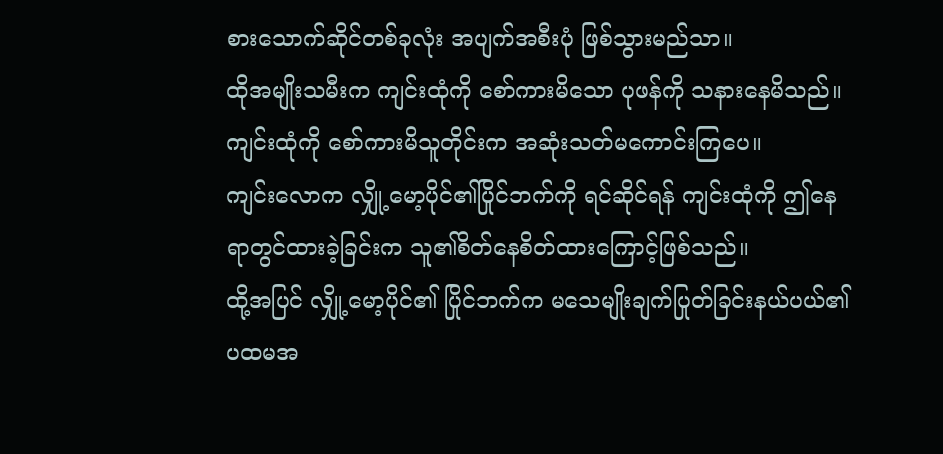စားသောက်ဆိုင်တစ်ခုလုံး အပျက်အစီးပုံ ဖြစ်သွားမည်သာ။
ထိုအမျိုးသမီးက ကျင်းထုံကို စော်ကားမိသော ပုဖန်ကို သနားနေမိသည်။
ကျင်းထုံကို စော်ကားမိသူတိုင်းက အဆုံးသတ်မကောင်းကြပေ။
ကျင်းလောက လျှို့မော့ပိုင်၏ပြိုင်ဘက်ကို ရင်ဆိုင်ရန် ကျင်းထုံကို ဤနေရာတွင်ထားခဲ့ခြင်းက သူ၏စိတ်နေစိတ်ထားကြောင့်ဖြစ်သည်။
ထို့အပြင် လျှို့မော့ပိုင်၏ ပြိုင်ဘက်က မသေမျိုးချက်ပြုတ်ခြင်းနယ်ပယ်၏ ပထမအ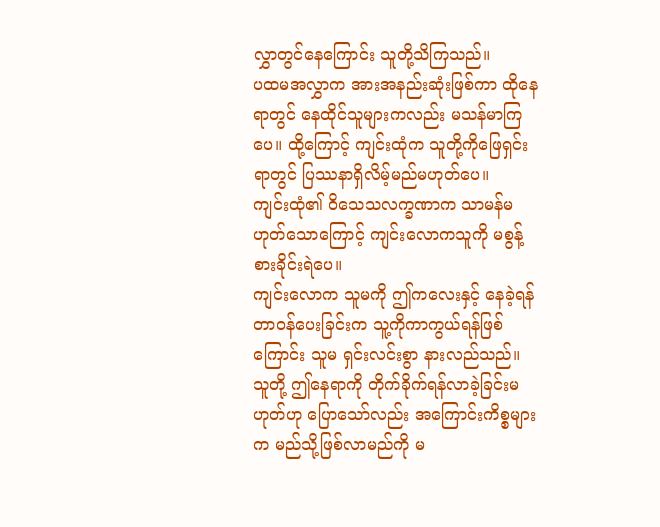လွှာတွင်နေကြောင်း သူတို့သိကြသည်။
ပထမအလွှာက အားအနည်းဆုံးဖြစ်ကာ ထိုနေရာတွင် နေထိုင်သူများကလည်း မသန်မာကြပေ။ ထို့ကြောင့် ကျင်းထုံက သူတို့ကိုဖြေရှင်းရာတွင် ပြဿနာရှိလိမ့်မည်မဟုတ်ပေ။
ကျင်းထုံ၏ ဝိသေသလက္ခဏာက သာမန်မဟုတ်သောကြောင့် ကျင်းလောကသူကို မစွန့်စားခိုင်းရဲပေ။
ကျင်းလောက သူမကို ဤကလေးနှင့် နေခဲ့ရန် တာဝန်ပေးခြင်းက သူ့ကိုကာကွယ်ရန်ဖြစ်ကြောင်း သူမ ရှင်းလင်းစွာ နားလည်သည်။
သူတို့ ဤနေရာကို တိုက်ခိုက်ရန်လာခဲ့ခြင်းမဟုတ်ဟု ပြောသော်လည်း အကြောင်းကိစ္စများက မည်သို့ဖြစ်လာမည်ကို မ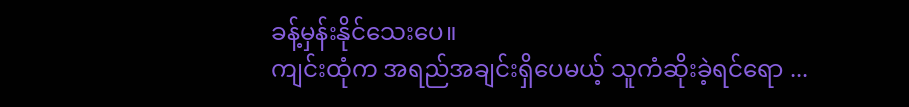ခန့်မှန်းနိုင်သေးပေ။
ကျင်းထုံက အရည်အချင်းရှိပေမယ့် သူကံဆိုးခဲ့ရင်ရော ...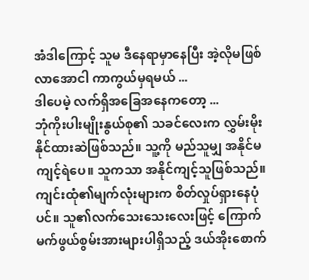အံဒါကြောင့် သူမ ဒီနေရာမှာနေပြီး အဲ့လိုမဖြစ်လာအောငါ ကာကွယ်မှရမယ် ...
ဒါပေမဲ့ လက်ရှိအခြေအနေကတော့ ...
ဘုံကိုးပါးမျိုးနွယ်စု၏ သခင်လေးက လွှမ်းမိုးနိုင်ထားဆဲဖြစ်သည်။ သူ့ကို မည်သူမျှ အနိုင်မကျင့်ရဲပေ။ သူကသာ အနိုင်ကျင့်သူဖြစ်သည်။
ကျင်းထုံ၏မျက်လုံးများက စိတ်လှုပ်ရှားနေပုံပင်။ သူ၏လက်သေးသေးလေးဖြင့် ကြောက်မက်ဖွယ်စွမ်းအားများပါရှိသည့် ဒယ်အိုးစောက်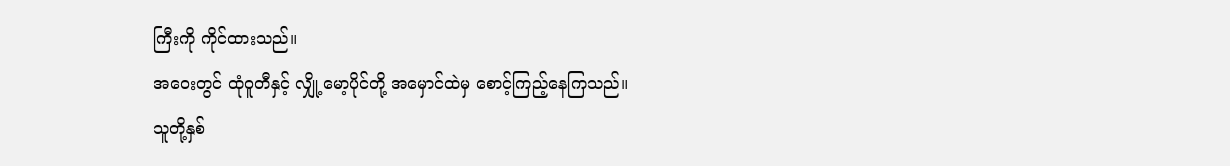ကြီးကို ကိုင်ထားသည်။
အဝေးတွင် ထုံဝူတီနှင့် လျှို့မော့ပိုင်တို့ အမှောင်ထဲမှ စောင့်ကြည့်နေကြသည်။
သူတို့နှစ်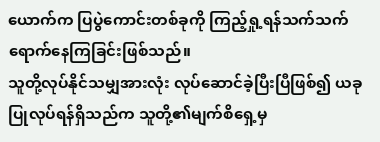ယောက်က ပြပွဲကောင်းတစ်ခုကို ကြည့်ရှု့ရန်သက်သက် ရောက်နေကြခြင်းဖြစ်သည်။
သူတို့လုပ်နိုင်သမျှအားလုံး လုပ်ဆောင်ခဲ့ပြီးပြီဖြစ်၍ ယခု ပြုလုပ်ရန်ရှိသည်က သူတို့၏မျက်စိရှေ့မှ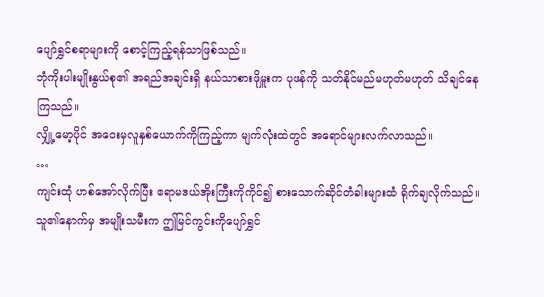ပျော်ရွှင်စရာများကို စောင့်ကြည့်ရန်သာဖြစ်သည်။
ဘုံကိုးပါးမျိုးနွယ်စု၏ အရည်အချင်းရှိ နယ်သာစားဖိုမှူးက ပုဖန်ကို သတ်နိုင်မည်မဟုတ်မဟုတ် သိချင်နေကြသည်။
လျှို့မော့ပိုင် အဝေးမှလူနှစ်ယောက်ကိုကြည့်ကာ မျက်လုံးထဲတွင် အရောင်များလက်လာသည်။
…
ကျင်းထုံ ဟစ်အော်လိုက်ပြီး ဧရာမဒယ်အိုးကြီးကိုကိုင်၍ စားသောက်ဆိုင်တံခါးများထံ ရိုက်ချလိုက်သည်။
သူ၏နောက်မှ အမျိုးသမီးက ဤမြင်ကွင်းကိုပျော်ရွှင်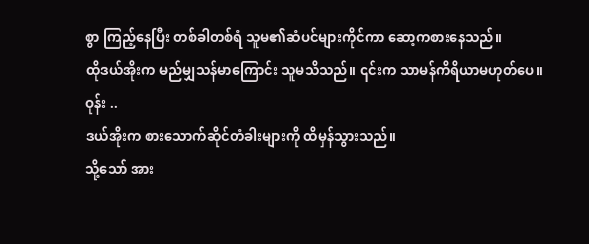စွာ ကြည့်နေပြီး တစ်ခါတစ်ရံ သူမ၏ဆံပင်များကိုင်ကာ ဆော့ကစားနေသည်။
ထိုဒယ်အိုးက မည်မျှသန်မာကြောင်း သူမသိသည်။ ၎င်းက သာမန်ကိရိယာမဟုတ်ပေ။
ဝုန်း ..
ဒယ်အိုးက စားသောက်ဆိုင်တံခါးများကို ထိမှန်သွားသည်။
သို့သော် အား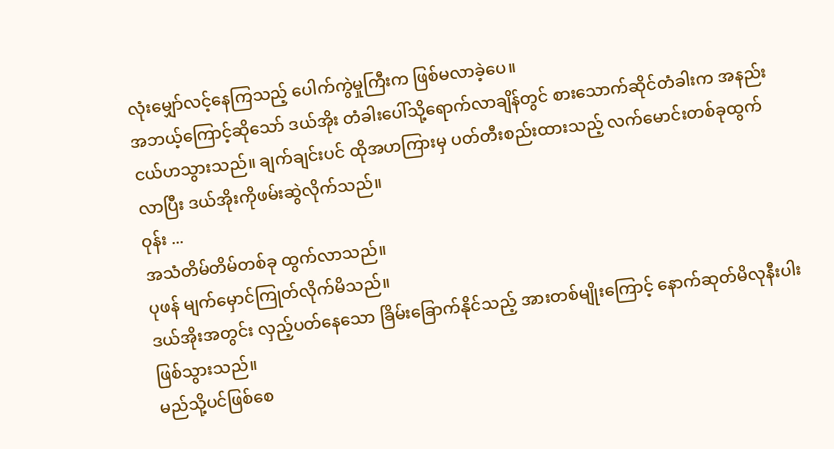လုံးမျှော်လင့်နေကြသည့် ပေါက်ကွဲမှုကြီးက ဖြစ်မလာခဲ့ပေ။
အဘယ့်ကြောင့်ဆိုသော် ဒယ်အိုး တံခါးပေါ်သို့ရောက်လာချိန်တွင် စားသောက်ဆိုင်တံခါးက အနည်းငယ်ဟသွားသည်။ ချက်ချင်းပင် ထိုအဟကြားမှ ပတ်တီးစည်းထားသည့် လက်မောင်းတစ်ခုထွက်လာပြီး ဒယ်အိုးကိုဖမ်းဆွဲလိုက်သည်။
ဝုန်း ...
အသံတိမ်တိမ်တစ်ခု ထွက်လာသည်။
ပုဖန် မျက်မှောင်ကြုတ်လိုက်မိသည်။
ဒယ်အိုးအတွင်း လှည့်ပတ်နေသော ခြိမ်းခြောက်နိုင်သည့် အားတစ်မျိုးကြောင့် နောက်ဆုတ်မိလုနီးပါး ဖြစ်သွားသည်။
မည်သို့ပင်ဖြစ်စေ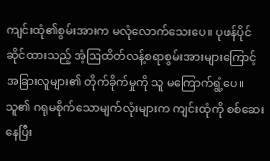ကျင်းထုံ၏စွမ်းအားက မလုံလောက်သေးပေ။ ပုဖန်ပိုင်ဆိုင်ထားသည့် အံ့ဩထိတ်လန့်စရာစွမ်းအားများကြောင့် အခြားလူများ၏ တိုက်ခိုက်မှုကို သူ မကြောက်ရွံ့ပေ။
သူ၏ ဂရုမစိုက်သောမျက်လုံးများက ကျင်းထုံကို စစ်ဆေးနေပြီး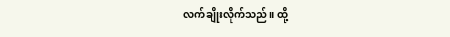လက်ချိုးလိုက်သည်။ ထို့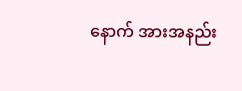နောက် အားအနည်း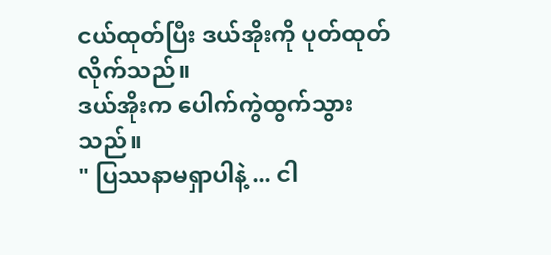ငယ်ထုတ်ပြီး ဒယ်အိုးကို ပုတ်ထုတ်လိုက်သည်။
ဒယ်အိုးက ပေါက်ကွဲထွက်သွားသည်။
" ပြဿနာမရှာပါနဲ့ ... ငါ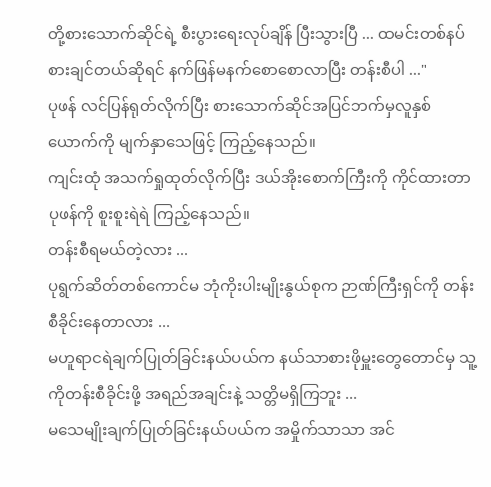တို့စားသောက်ဆိုင်ရဲ့ စီးပွားရေးလုပ်ချိန် ပြီးသွားပြီ ... ထမင်းတစ်နပ် စားချင်တယ်ဆိုရင် နက်ဖြန်မနက်စောစောလာပြီး တန်းစီပါ ..."
ပုဖန် လင်ပြန်ရုတ်လိုက်ပြီး စားသောက်ဆိုင်အပြင်ဘက်မှလူနှစ်ယောက်ကို မျက်နှာသေဖြင့် ကြည့်နေသည်။
ကျင်းထုံ အသက်ရှုထုတ်လိုက်ပြီး ဒယ်အိုးစောက်ကြီးကို ကိုင်ထားတာ ပုဖန်ကို စူးစူးရဲရဲ ကြည့်နေသည်။
တန်းစီရမယ်တဲ့လား ...
ပုရွက်ဆိတ်တစ်ကောင်မ ဘုံကိုးပါးမျိုးနွယ်စုက ဉာဏ်ကြီးရှင်ကို တန်းစီခိုင်းနေတာလား ...
မဟူရာငရဲချက်ပြုတ်ခြင်းနယ်ပယ်က နယ်သာစားဖိုမှူးတွေတောင်မှ သူ့ကိုတန်းစီခိုင်းဖို့ အရည်အချင်းနဲ့ သတ္တိမရှိကြဘူး ...
မသေမျိုးချက်ပြုတ်ခြင်းနယ်ပယ်က အမှိုက်သာသာ အင်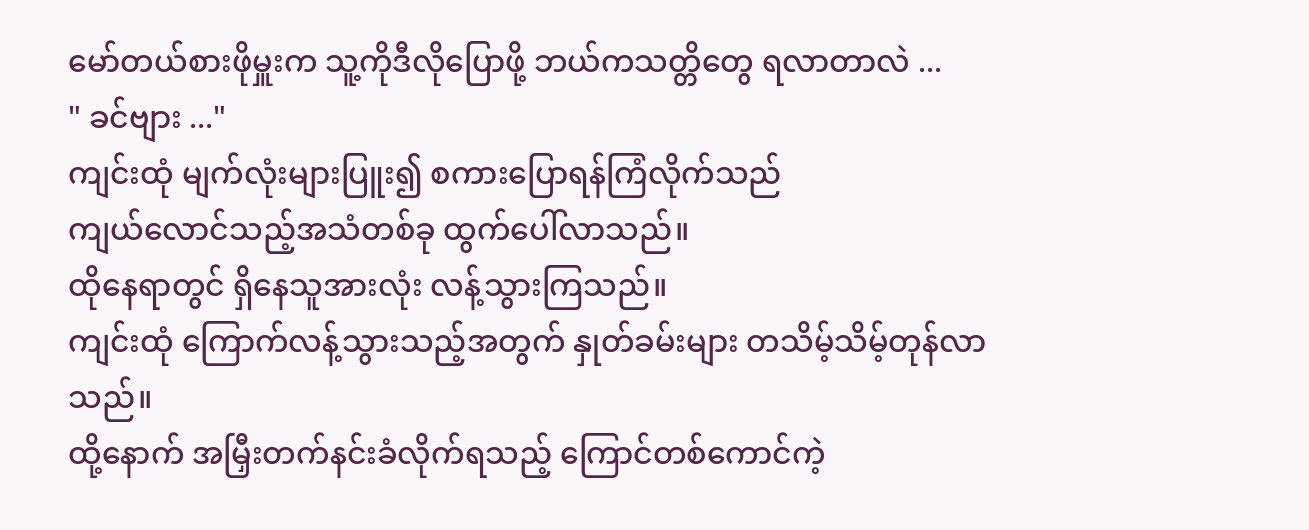မော်တယ်စားဖိုမှူးက သူ့ကိုဒီလိုပြောဖို့ ဘယ်ကသတ္တိတွေ ရလာတာလဲ ...
" ခင်ဗျား ..."
ကျင်းထုံ မျက်လုံးများပြူး၍ စကားပြောရန်ကြံလိုက်သည်
ကျယ်လောင်သည့်အသံတစ်ခု ထွက်ပေါ်လာသည်။
ထိုနေရာတွင် ရှိနေသူအားလုံး လန့်သွားကြသည်။
ကျင်းထုံ ကြောက်လန့်သွားသည့်အတွက် နှုတ်ခမ်းများ တသိမ့်သိမ့်တုန်လာသည်။
ထို့နောက် အမြှီးတက်နင်းခံလိုက်ရသည့် ကြောင်တစ်ကောင်ကဲ့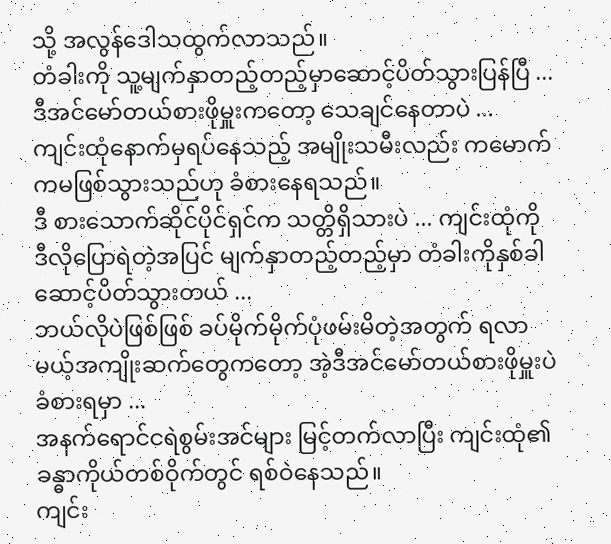သို့ အလွန်ဒေါသထွက်လာသည်။
တံခါးကို သူ့မျက်နှာတည့်တည့်မှာဆောင့်ပိတ်သွားပြန်ပြီ ...
ဒီအင်မော်တယ်စားဖိုမှူးကတော့ သေချင်နေတာပဲ ...
ကျင်းထုံနောက်မှရပ်နေသည့် အမျိုးသမီးလည်း ကမောက်ကမဖြစ်သွားသည်ဟု ခံစားနေရသည်။
ဒီ စားသောက်ဆိုင်ပိုင်ရှင်က သတ္တိရှိသားပဲ ... ကျင်းထုံကို ဒီလိုပြောရဲတဲ့အပြင် မျက်နှာတည့်တည့်မှာ တံခါးကိုနှစ်ခါဆောင့်ပိတ်သွားတယ် ...
ဘယ်လိုပဲဖြစ်ဖြစ် ခပ်မိုက်မိုက်ပုံဖမ်းမိတဲ့အတွက် ရလာမယ့်အကျိုးဆက်တွေကတော့ အဲ့ဒီအင်မော်တယ်စားဖိုမှူးပဲ ခံစားရမှာ ...
အနက်ရောင်ငရဲစွမ်းအင်များ မြင့်တက်လာပြီး ကျင်းထုံ၏ခန္ဓာကိုယ်တစ်ဝိုက်တွင် ရစ်ဝဲနေသည်။
ကျင်း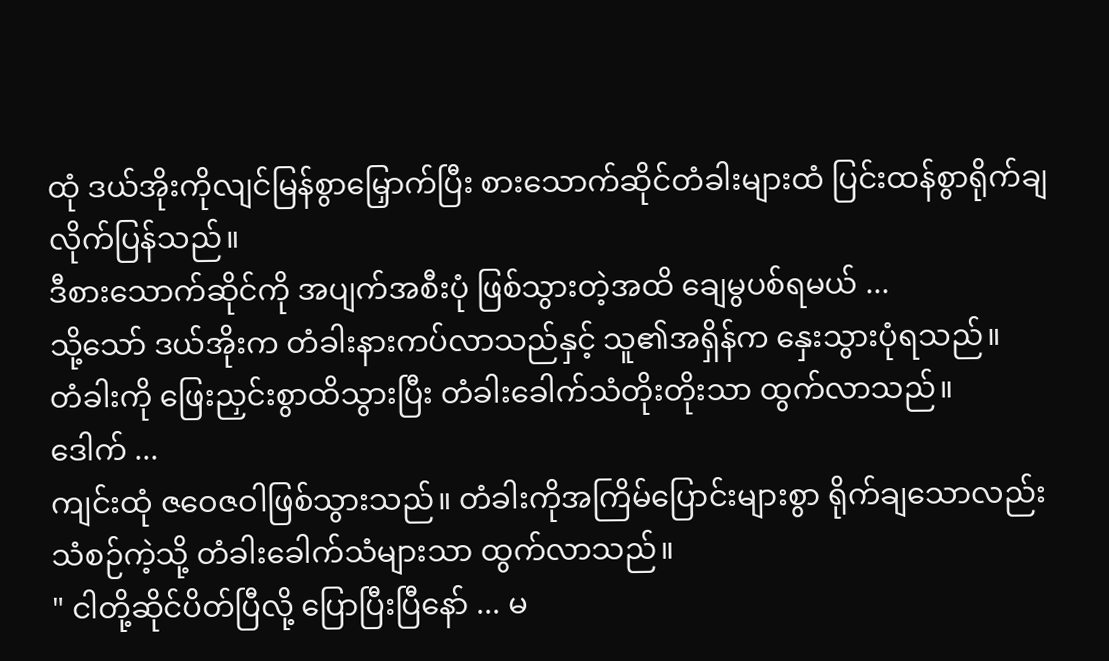ထုံ ဒယ်အိုးကိုလျင်မြန်စွာမြှောက်ပြီး စားသောက်ဆိုင်တံခါးများထံ ပြင်းထန်စွာရိုက်ချလိုက်ပြန်သည်။
ဒီစားသောက်ဆိုင်ကို အပျက်အစီးပုံ ဖြစ်သွားတဲ့အထိ ချေမွပစ်ရမယ် ...
သို့သော် ဒယ်အိုးက တံခါးနားကပ်လာသည်နှင့် သူ၏အရှိန်က နှေးသွားပုံရသည်။
တံခါးကို ဖြေးညှင်းစွာထိသွားပြီး တံခါးခေါက်သံတိုးတိုးသာ ထွက်လာသည်။
ဒေါက် ...
ကျင်းထုံ ဇဝေဇဝါဖြစ်သွားသည်။ တံခါးကိုအကြိမ်ပြောင်းများစွာ ရိုက်ချသောလည်း သံစဉ်ကဲ့သို့ တံခါးခေါက်သံများသာ ထွက်လာသည်။
" ငါတို့ဆိုင်ပိတ်ပြီလို့ ပြောပြီးပြီနော် ... မ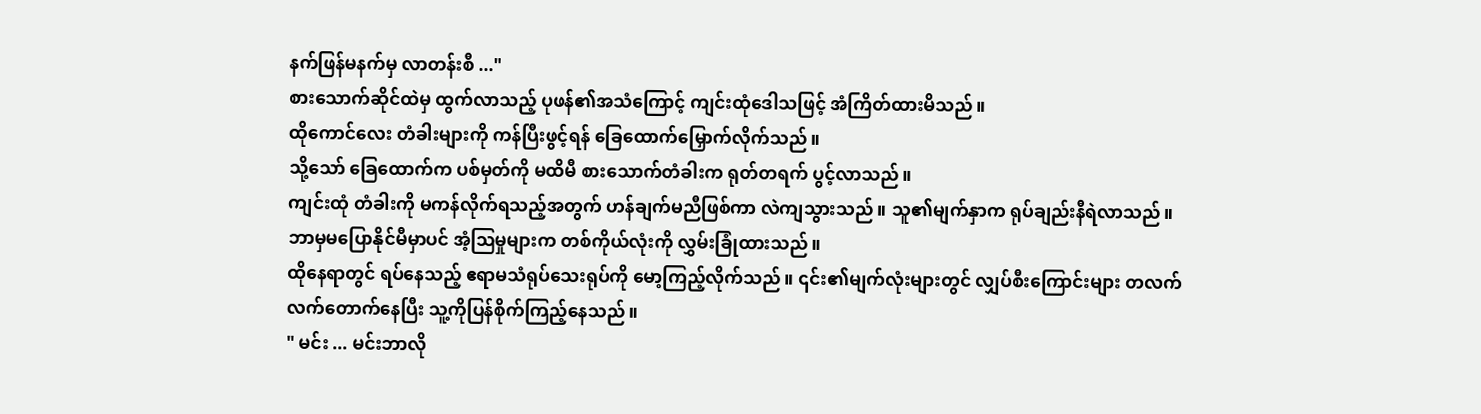နက်ဖြန်မနက်မှ လာတန်းစီ ..."
စားသောက်ဆိုင်ထဲမှ ထွက်လာသည့် ပုဖန်၏အသံကြောင့် ကျင်းထုံဒေါသဖြင့် အံကြိတ်ထားမိသည်။
ထိုကောင်လေး တံခါးများကို ကန်ပြီးဖွင့်ရန် ခြေထောက်မြှောက်လိုက်သည်။
သို့သော် ခြေထောက်က ပစ်မှတ်ကို မထိမီ စားသောက်တံခါးက ရုတ်တရက် ပွင့်လာသည်။
ကျင်းထုံ တံခါးကို မကန်လိုက်ရသည့်အတွက် ဟန်ချက်မညီဖြစ်ကာ လဲကျသွားသည်။ သူ၏မျက်နှာက ရုပ်ချည်းနီရဲလာသည်။
ဘာမှမပြောနိုင်မီမှာပင် အံ့ဩမှုများက တစ်ကိုယ်လုံးကို လွှမ်းခြုံထားသည်။
ထိုနေရာတွင် ရပ်နေသည့် ဧရာမသံရုပ်သေးရုပ်ကို မော့ကြည့်လိုက်သည်။ ၎င်း၏မျက်လုံးများတွင် လျှပ်စီးကြောင်းများ တလက်လက်တောက်နေပြီး သူ့ကိုပြန်စိုက်ကြည့်နေသည်။
" မင်း ... မင်းဘာလို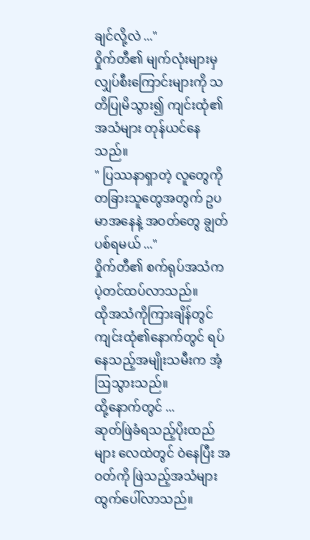ချင်လို့လဲ ..."
ဝှိုက်တီ၏ မျက်လုံးများမှ လျှပ်စီးကြောင်းများကို သတိပြုမိသွား၍ ကျင်းထုံ၏အသံများ တုန်ယင်နေသည်။
" ပြဿနာရှာတဲ့ လူတွေကို တခြားသူတွေအတွက် ဥပမာအနေနဲ့ အဝတ်တွေ ချွတ်ပစ်ရမယ် ..."
ဝှိုက်တီ၏ စက်ရုပ်အသံက ပဲ့တင်ထပ်လာသည်။
ထိုအသံကိုကြားချိန်တွင် ကျင်းထုံ၏နောက်တွင် ရပ်နေသည့်အမျိုးသမီးက အံ့ဩသွားသည်။
ထို့နောက်တွင် ...
ဆုတ်ဖြဲခံရသည့်ပိုးထည်များ လေထဲတွင် ဝဲနေပြီး အဝတ်ကို ဖြဲသည့်အသံများ ထွက်ပေါ်လာသည်။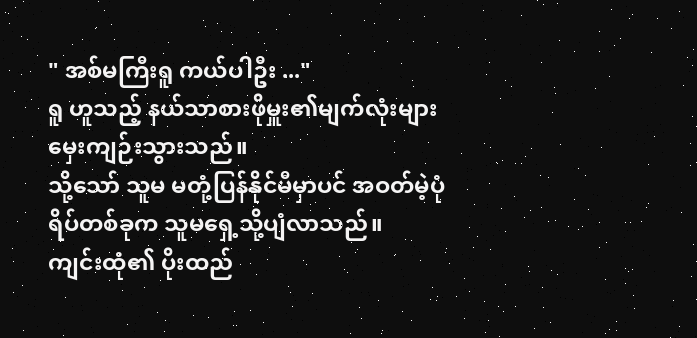" အစ်မကြီးရူ ကယ်ပါဦး ..."
ရူ ဟူသည့် နယ်သာစားဖိုမှူး၏မျက်လုံးများ မှေးကျဉ်းသွားသည်။
သို့သော် သူမ မတုံ့ပြန်နိုင်မီမှာပင် အဝတ်မဲ့ပုံရိပ်တစ်ခုက သူမရှေ့သို့ပျံလာသည်။
ကျင်းထုံ၏ ပိုးထည်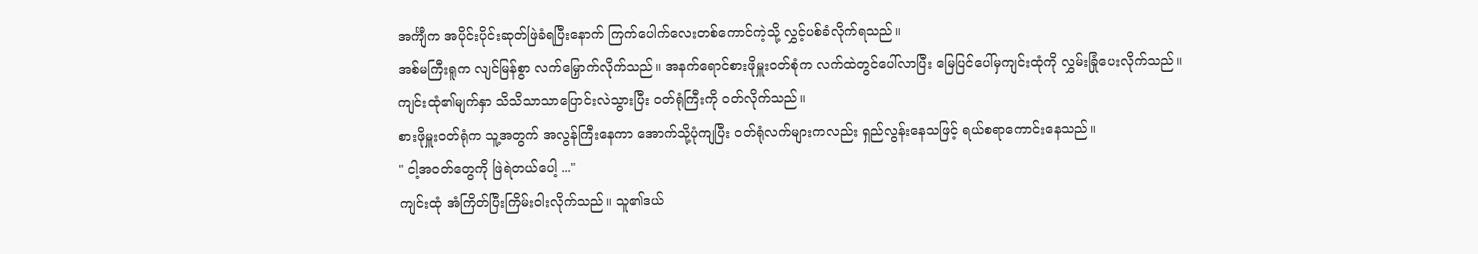အင်္ကျီက အပိုင်းပိုင်းဆုတ်ဖြဲခံရပြီးနောက် ကြက်ပေါက်လေးတစ်ကောင်ကဲ့သို့ လွှင့်ပစ်ခံလိုက်ရသည်။
အစ်မကြီးရူက လျင်မြန်စွာ လက်မြှောက်လိုက်သည်။ အနက်ရောင်စားဖိုမှူးဝတ်စုံက လက်ထဲတွင်ပေါ်လာပြီး မြေပြင်ပေါ်မှကျင်းထုံကို လွှမ်းခြုံပေးလိုက်သည်။
ကျင်းထုံ၏မျက်နှာ သိသိသာသာပြောင်းလဲသွားပြီး ဝတ်ရုံကြီးကို ဝတ်လိုက်သည်။
စားဖိုမှူးဝတ်ရုံက သူ့အတွက် အလွန်ကြီးနေကာ အောက်သို့ပုံကျပြီး ဝတ်ရုံလက်များကလည်း ရှည်လွန်းနေသဖြင့် ရယ်စရာကောင်းနေသည်။
" ငါ့အဝတ်တွေကို ဖြဲရဲတယ်ပေါ့ ..."
ကျင်းထုံ အံကြိတ်ပြီးကြိမ်းဝါးလိုက်သည်။ သူ၏ဒယ်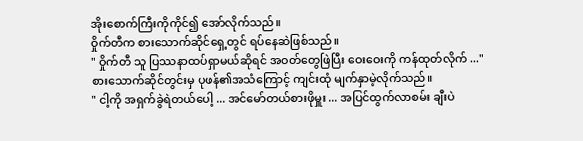အိုးစောက်ကြီးကိုကိုင်၍ အော်လိုက်သည်။
ဝှိုက်တီက စားသောက်ဆိုင်ရှေ့တွင် ရပ်နေဆဲဖြစ်သည်။
" ဝှိုက်တီ သူ ပြဿနာထပ်ရှာမယ်ဆိုရင် အဝတ်တွေဖြဲပြီး ဝေးဝေးကို ကန်ထုတ်လိုက် ..."
စားသောက်ဆိုင်တွင်းမှ ပုဖန်၏အသံကြောင့် ကျင်းထုံ မျက်နှာမဲ့လိုက်သည်။
" ငါ့ကို အရှက်ခွဲရဲတယ်ပေါ့ ... အင်မော်တယ်စားဖိုမှူး ... အပြင်ထွက်လာစမ်း ချီးပဲ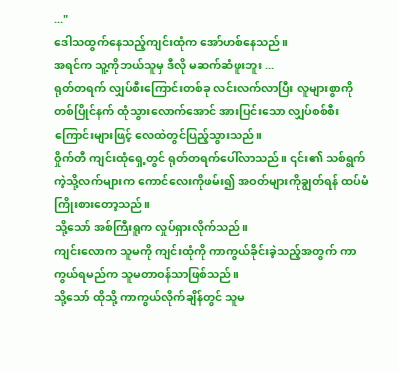..."
ဒေါသထွက်နေသည့်ကျင်းထုံက အော်ဟစ်နေသည်။
အရင်က သူ့ကိုဘယ်သူမှ ဒီလို မဆက်ဆံဖူးဘူး ...
ရုတ်တရက် လျှပ်စီးကြောင်းတစ်ခု လင်းလက်လာပြီး လူများစွာကို တစ်ပြိုင်နက် ထုံသွားလောက်အောင် အားပြင်းသော လျှပ်စစ်စီးကြောင်းများဖြင့် လေထဲတွင်ပြည့်သွားသည်။
ဝှိုက်တီ ကျင်းထုံရှေ့တွင် ရုတ်တရက်ပေါ်လာသည်။ ၎င်း၏ သစ်ရွက်ကဲ့သို့လက်များက ကောင်လေးကိုဖမ်း၍ အဝတ်များကိုချွတ်ရန် ထပ်မံကြိုးစားတော့သည်။
သို့သော် အစ်ကြီးရူက လှုပ်ရှားလိုက်သည်။
ကျင်းလောက သူမကို ကျင်းထုံကို ကာကွယ်ခိုင်းခဲ့သည့်အတွက် ကာကွယ်ရမည်က သူမတာဝန်သာဖြစ်သည်။
သို့သော် ထိုသို့ ကာကွယ်လိုက်ချိန်တွင် သူမ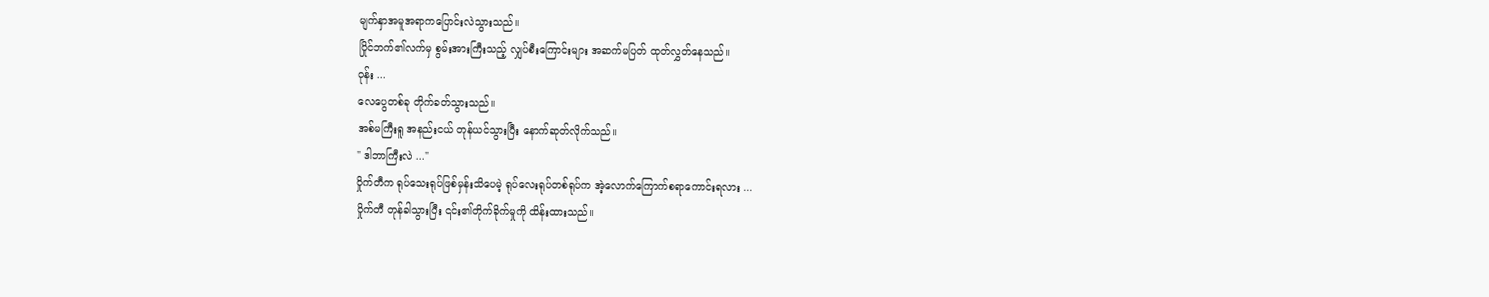မျက်နှာအမူအရာကပြောင်းလဲသွားသည်။
ပြိုင်ဘက်၏လက်မှ စွမ်းအားကြီးသည့် လျှပ်စီးကြောင်းများ အဆက်မပြတ် ထုတ်လွှတ်နေသည်။
ဝုန်း ...
လေပွေတစ်ခု တိုက်ခတ်သွားသည်။
အစ်မကြီးရူ အနည်းငယ် တုန်ယင်သွားပြီး နောက်ဆုတ်လိုက်သည်။
" ဒါဘာကြီးလဲ ..."
ဝှိုက်တီက ရုပ်သေးရုပ်ဖြစ်မှန်းသိပေမဲ့ ရုပ်လေးရုပ်တစ်ရုပ်က အဲ့လောက်ကြောက်စရာကောင်းရလား ...
ဝှိုက်တီ တုန်ခါသွားပြီး ၎င်း၏တိုက်ခိုက်မှုကို ထိန်းထားသည်။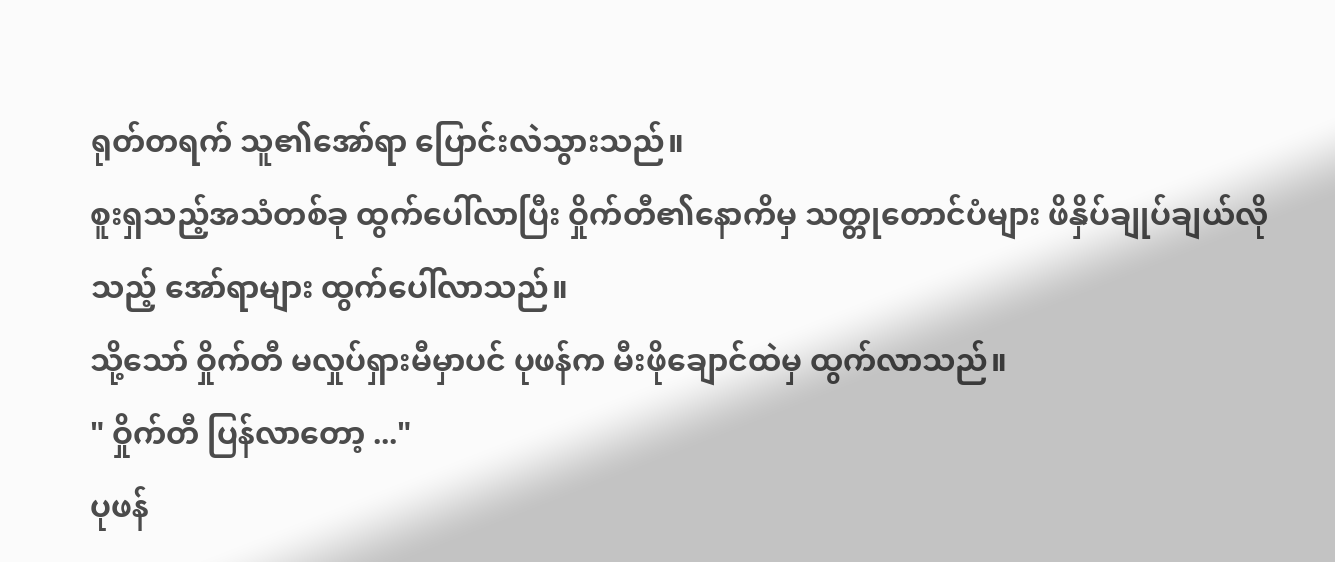ရုတ်တရက် သူ၏အော်ရာ ပြောင်းလဲသွားသည်။
စူးရှသည့်အသံတစ်ခု ထွက်ပေါ်လာပြီး ဝှိုက်တီ၏နောကိမှ သတ္တုတောင်ပံများ ဖိနှိပ်ချုပ်ချယ်လိုသည့် အော်ရာများ ထွက်ပေါ်လာသည်။
သို့သော် ဝှိုက်တီ မလှုပ်ရှားမီမှာပင် ပုဖန်က မီးဖိုချောင်ထဲမှ ထွက်လာသည်။
" ဝှိုက်တီ ပြန်လာတော့ ..."
ပုဖန်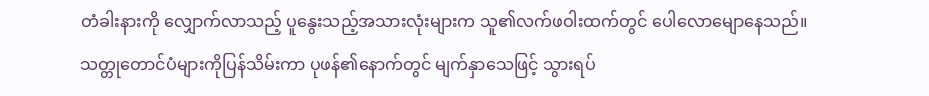တံခါးနားကို လျှောက်လာသည့် ပူနွေးသည့်အသားလုံးများက သူ၏လက်ဖဝါးထက်တွင် ပေါလောမျောနေသည်။
သတ္တုတောင်ပံများကိုပြန်သိမ်းကာ ပုဖန်၏နောက်တွင် မျက်နှာသေဖြင့် သွားရပ်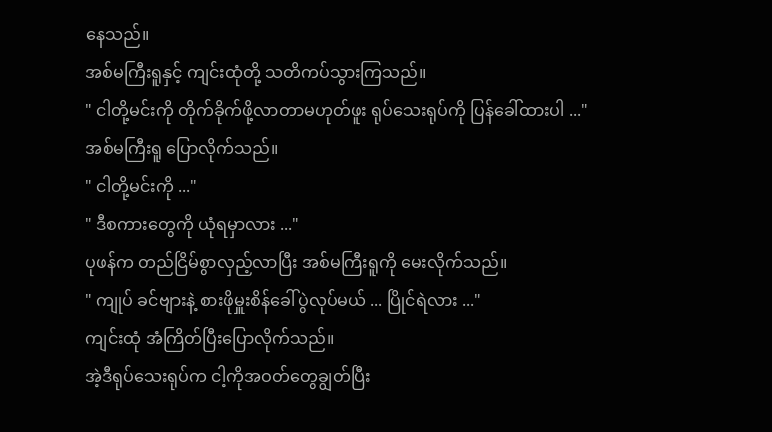နေသည်။
အစ်မကြီးရူနှင့် ကျင်းထုံတို့ သတိကပ်သွားကြသည်။
" ငါတို့မင်းကို တိုက်ခိုက်ဖို့လာတာမဟုတ်ဖူး ရုပ်သေးရုပ်ကို ပြန်ခေါ်ထားပါ ..."
အစ်မကြီးရူ ပြောလိုက်သည်။
" ငါတို့မင်းကို ..."
" ဒီစကားတွေကို ယုံရမှာလား ..."
ပုဖန်က တည်ငြိမ်စွာလှည့်လာပြီး အစ်မကြီးရူကို မေးလိုက်သည်။
" ကျုပ် ခင်ဗျားနဲ့ စားဖိုမှူးစိန်ခေါ်ပွဲလုပ်မယ် ... ပြိုင်ရဲလား ..."
ကျင်းထုံ အံကြိတ်ပြီးပြောလိုက်သည်။
အဲ့ဒီရုပ်သေးရုပ်က ငါ့ကိုအဝတ်တွေချွတ်ပြီး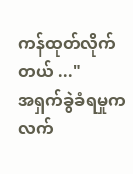ကန်ထုတ်လိုက်တယ် ..."
အရှက်ခွဲခံရမှုက လက်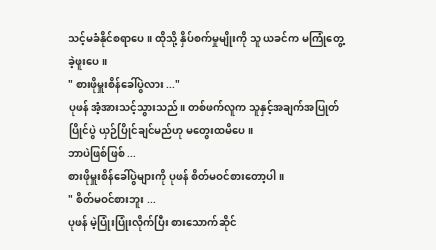သင့်မခံနိုင်စရာပေ။ ထိုသို့ နှိပ်စက်မှုမျိုးကို သူ ယခင်က မကြုံတွေ့ခဲ့ဖူးပေ။
" စားဖိုမှူးစိန်ခေါ်ပွဲလား ..."
ပုဖန် အံ့အားသင့်သွားသည်။ တစ်ဖက်လူက သူနှင့်အချက်အပြုတ်ပြိုင်ပွဲ ယှဉ်ပြိုင်ချင်မည်ဟု မတွေးထမိပေ။
ဘာပဲဖြစ်ဖြစ် ...
စားဖိုမှူးစိန်ခေါ်ပွဲများကို ပုဖန် စိတ်မဝင်စားတော့ပါ။
" စိတ်မဝင်စားဘူး ...
ပုဖန် မဲ့ပြုံးပြုံးလိုက်ပြီး စားသောက်ဆိုင်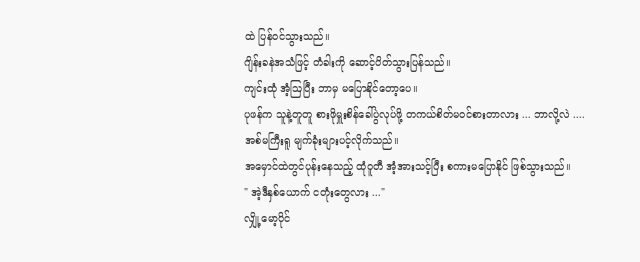ထဲ ပြန်ဝင်သွားသည်။
ဂျိန်းခနဲအသံဖြင့် တံခါးကို ဆောင့်ပိတ်သွားပြန်သည်။
ကျင်းထုံ အံ့ဩပြီး ဘာမှ မပြောနိုင်တော့ပေ။
ပုဖန်က သူနဲ့တူတူ စားဖိုမှူးစိန်ခေါ်ပွဲလုပ်ဖို့ တကယ်စိတ်မဝင်စားတာလား ... ဘာလို့လဲ ....
အစ်မကြီးရူ မျက်ခုံးများပင့်လိုက်သည်။
အမှောင်ထဲတွင်ပုန်းနေသည့် ထုံဝူတီ အံ့အားသင့်ပြီး စကားမပြောနိုင် ဖြစ်သွားသည်။
" အဲ့ဒီနှစ်ယောက် ငတုံးတွေလား ..."
လျှို့မော့ပိုင်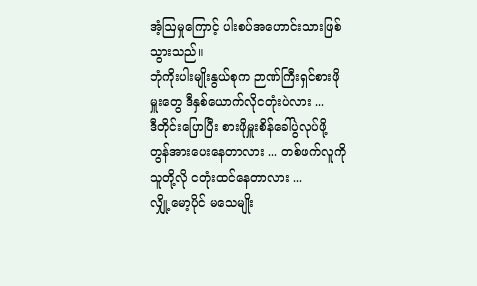အံ့ဩမှုကြောင့် ပါးစပ်အဟောင်းသားဖြစ်သွားသည်။
ဘုံကိုးပါးမျိုးနွယ်စုက ဉာဏ်ကြီးရှင်စားဖိုမှူးတွေ ဒီနှစ်ယောက်လိုငတုံးပဲလား ...
ဒီတိုင်းပြောပြီး စားဖိုမှူးစိန်ခေါ်ပွဲလုပ်ဖို့ တွန်အားပေးနေတာလား ... တစ်ဖက်လူကို သူတို့လို ငတုံးထင်နေတာလား ...
လျှို့မော့ပိုင် မသေမျိုး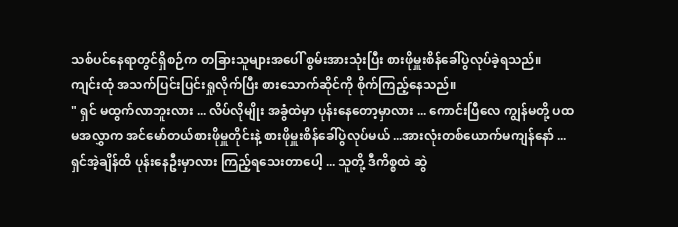သစ်ပင်နေရာတွင်ရှိစဉ်က တခြားသူများအပေါ် စွမ်းအားသုံးပြီး စားဖိုမှူးစိန်ခေါ်ပွဲလုပ်ခဲ့ရသည်။
ကျင်းထုံ အသက်ပြင်းပြင်းရှုလိုက်ပြီး စားသောက်ဆိုင်ကို စိုက်ကြည့်နေသည်။
" ရှင် မထွက်လာဘူးလား ... လိပ်လိုမျိုး အခွံထဲမှာ ပုန်းနေတော့မှာလား ... ကောင်းပြီလေ ကျွန်မတို့ ပထမအလွှာက အင်မော်တယ်စားဖိုမှူတိုင်းနဲ့ စားဖိုမှူးစိန်ခေါ်ပွဲလုပ်မယ် ...အားလုံးတစ်ယောက်မကျန်နော် ... ရှင်အဲ့ချိန်ထိ ပုန်းနေဦးမှာလား ကြည့်ရသေးတာပေါ့ ... သူတို့ ဒီကိစ္စထဲ ဆွဲ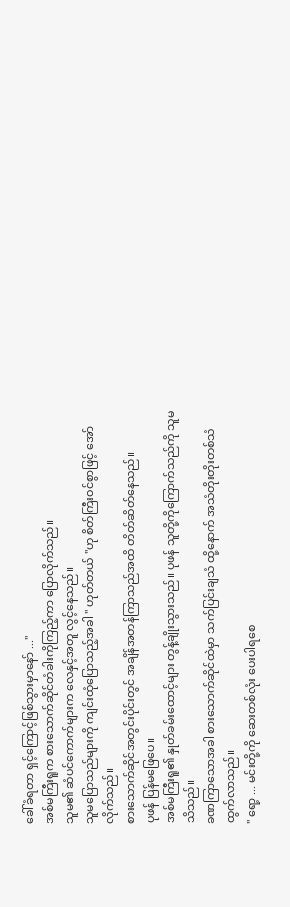ခေါ်ခံရတာ ရှင့်ကြောင့်ဖြစ်သွားမှာနော် ..."
အစ်မကြီးရူက စားသောက်ဆိုင်တံခါးကိုကြည့်ကာ ပြောလိုက်သည်။
သူမ၏ ဆံပင်ကောက်များက လေနှင့်အတူ လွင့်နေသည်။
သူမပြောသည်များကို ကျင်းထုံပြောသည့်အခါ " ဟုတ်တယ် "ဟု စိတ်ကြီးဝင်စွာဖြင့် အော်လိုက်သည်။
စားသောက်ဆိုင်အတွင်းပိုင်းတွင် အချိန်အတန်ကြာသည်အထိ တိတ်ဆိတ်နေသည်။
ပုဖန် ပြန်မဖြေပေ။
အစ်မကြီးရူ၏ နှုတ်ခမ်းထောင့်များ တွန့်ချိုးသွားသည်။ ပုဖန် သူတို့ကိုကြောက်သည်ကို သူမ သိသည်။
ခဏကြာသောအခါ စားသောက်ဆိုင်ထဲမှာ သက်ပြင်းချသံ ထို့နောက် အသံတိုးတိုးတစ်သံ ထွက်လာသည်။
" ရော့ ... မင်းတို့ကို ဆေးတစ်လုံး ပေးပါရစေ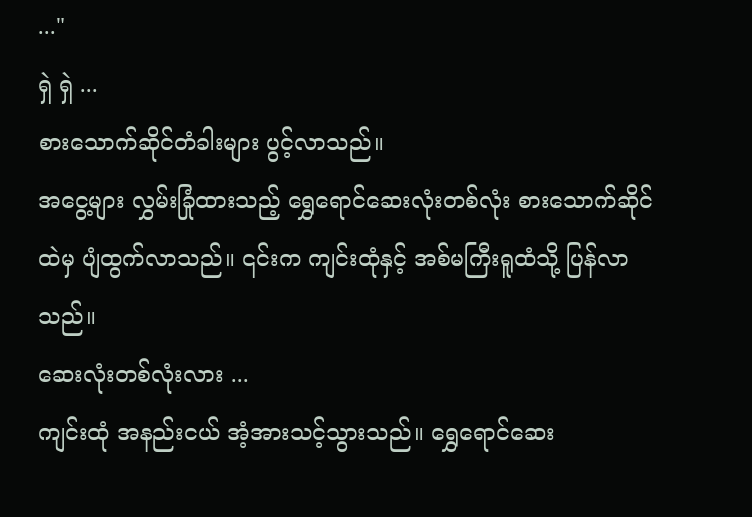..."
ရှဲ ရှဲ ...
စားသောက်ဆိုင်တံခါးများ ပွင့်လာသည်။
အငွေ့များ လွှမ်းခြုံထားသည့် ရွှေရောင်ဆေးလုံးတစ်လုံး စားသောက်ဆိုင်ထဲမှ ပျံထွက်လာသည်။ ၎င်းက ကျင်းထုံနှင့် အစ်မကြီးရူထံသို့ ပြန်လာသည်။
ဆေးလုံးတစ်လုံးလား ...
ကျင်းထုံ အနည်းငယ် အံ့အားသင့်သွားသည်။ ရွှေရောင်ဆေး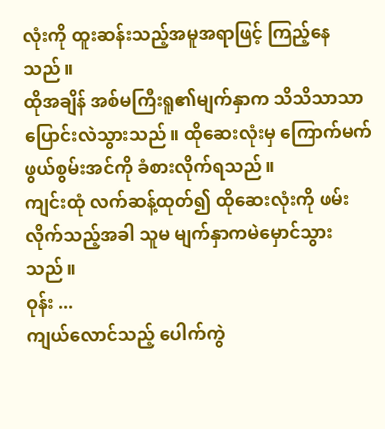လုံးကို ထူးဆန်းသည့်အမူအရာဖြင့် ကြည့်နေသည်။
ထိုအချိန် အစ်မကြီးရူ၏မျက်နှာက သိသိသာသာ ပြောင်းလဲသွားသည်။ ထိုဆေးလုံးမှ ကြောက်မက်ဖွယ်စွမ်းအင်ကို ခံစားလိုက်ရသည်။
ကျင်းထုံ လက်ဆန့်ထုတ်၍ ထိုဆေးလုံးကို ဖမ်းလိုက်သည့်အခါ သူမ မျက်နှာကမဲမှောင်သွားသည်။
ဝုန်း ...
ကျယ်လောင်သည့် ပေါက်ကွဲ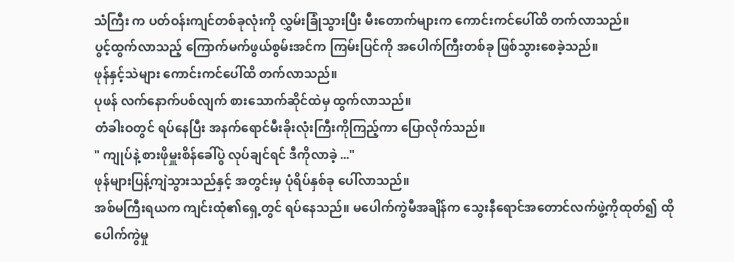သံကြီး က ပတ်ဝန်းကျင်တစ်ခုလုံးကို လွှမ်းခြုံသွားပြီး မီးတောက်များက ကောင်းကင်ပေါ်ထိ တက်လာသည်။
ပွင့်ထွက်လာသည့် ကြောက်မက်ဖွယ်စွမ်းအင်က ကြမ်းပြင်ကို အပေါက်ကြီးတစ်ခု ဖြစ်သွားစေခဲ့သည်။
ဖုန်နှင့်သဲများ ကောင်းကင်ပေါ်ထိ တက်လာသည်။
ပုဖန် လက်နောက်ပစ်လျက် စားသောက်ဆိုင်ထဲမှ ထွက်လာသည်။
တံခါးဝတွင် ရပ်နေပြီး အနက်ရောင်မီးခိုးလုံးကြီးကိုကြည့်ကာ ပြောလိုက်သည်။
" ကျုပ်နဲ့ စားဖိုမှူးစိန်ခေါ်ပွဲ လုပ်ချင်ရင် ဒီကိုလာခဲ့ ..."
ဖုန်များပြန့်ကျဲသွားသည်နှင့် အတွင်းမှ ပုံရိပ်နှစ်ခု ပေါ်လာသည်။
အစ်မကြီးရယက ကျင်းထုံ၏ရှေ့တွင် ရပ်နေသည်။ မပေါက်ကွဲမီအချိန်က သွေးနီရောင်အတောင်လက်ဖွဲ့ကိုထုတ်၍ ထိုပေါက်ကွဲမှု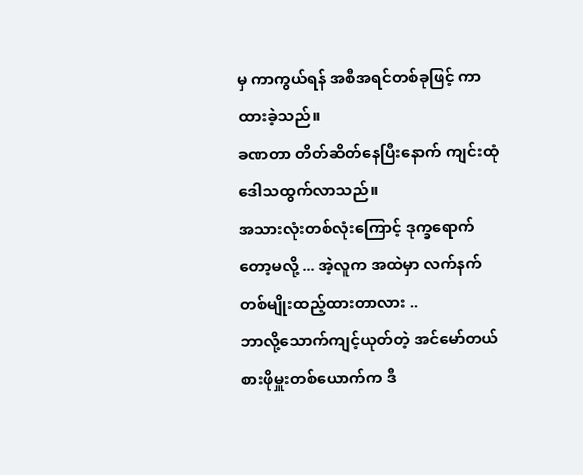မှ ကာကွယ်ရန် အစီအရင်တစ်ခုဖြင့် ကာထားခဲ့သည်။
ခဏတာ တိတ်ဆိတ်နေပြီးနောက် ကျင်းထုံ ဒေါသထွက်လာသည်။
အသားလုံးတစ်လုံးကြောင့် ဒုက္ခရောက်တော့မလို့ ... အဲ့လူက အထဲမှာ လက်နက်တစ်မျိုးထည့်ထားတာလား ..
ဘာလို့သောက်ကျင့်ယုတ်တဲ့ အင်မော်တယ်စားဖိုမှူးတစ်ယောက်က ဒီ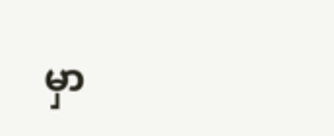မှာ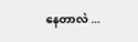နေတာလဲ ...